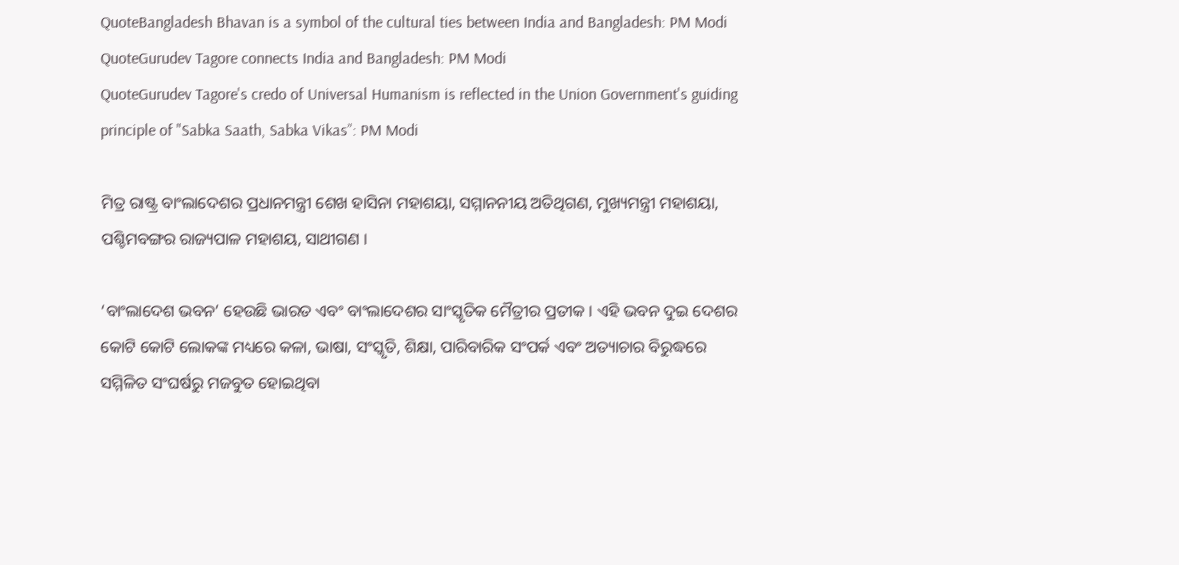QuoteBangladesh Bhavan is a symbol of the cultural ties between India and Bangladesh: PM Modi
QuoteGurudev Tagore connects India and Bangladesh: PM Modi
QuoteGurudev Tagore's credo of Universal Humanism is reflected in the Union Government's guiding principle of "Sabka Saath, Sabka Vikas”: PM Modi

ମିତ୍ର ରାଷ୍ଟ୍ର ବାଂଲାଦେଶର ପ୍ରଧାନମନ୍ତ୍ରୀ ଶେଖ ହାସିନା ମହାଶୟା, ସମ୍ମାନନୀୟ ଅତିଥିଗଣ, ମୁଖ୍ୟମନ୍ତ୍ରୀ ମହାଶୟା, ପଶ୍ଚିମବଙ୍ଗର ରାଜ୍ୟପାଳ ମହାଶୟ, ସାଥୀଗଣ ।

‘ବାଂଲାଦେଶ ଭବନ’ ହେଉଛି ଭାରତ ଏବଂ ବାଂଲାଦେଶର ସାଂସ୍କୃତିକ ମୈତ୍ରୀର ପ୍ରତୀକ । ଏହି ଭବନ ଦୁଇ ଦେଶର କୋଟି କୋଟି ଲୋକଙ୍କ ମଧ୍ୟରେ କଳା, ଭାଷା, ସଂସ୍କୃତି, ଶିକ୍ଷା, ପାରିବାରିକ ସଂପର୍କ ଏବଂ ଅତ୍ୟାଚାର ବିରୁଦ୍ଧରେ ସମ୍ମିଳିତ ସଂଘର୍ଷରୁ ମଜବୁତ ହୋଇଥିବା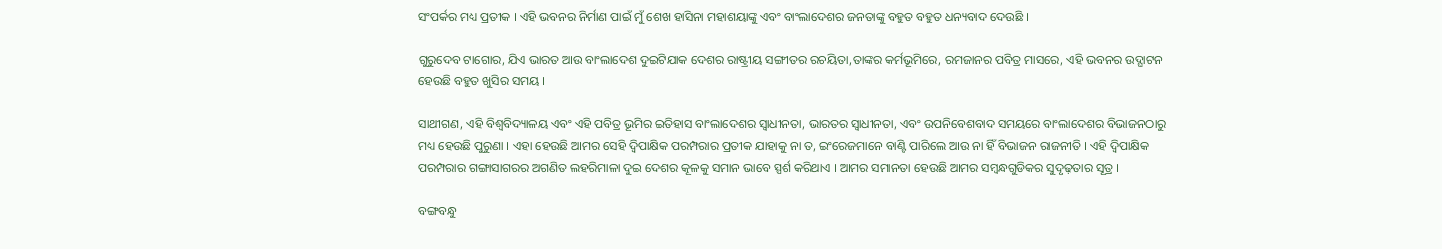ସଂପର୍କର ମଧ୍ୟ ପ୍ରତୀକ । ଏହି ଭବନର ନିର୍ମାଣ ପାଇଁ ମୁଁ ଶେଖ ହାସିନା ମହାଶୟାଙ୍କୁ ଏବଂ ବାଂଲାଦେଶର ଜନତାଙ୍କୁ ବହୁତ ବହୁତ ଧନ୍ୟବାଦ ଦେଉଛି ।

ଗୁରୁଦେବ ଟାଗୋର, ଯିଏ ଭାରତ ଆଉ ବାଂଲାଦେଶ ଦୁଇଟିଯାକ ଦେଶର ରାଷ୍ଟ୍ରୀୟ ସଙ୍ଗୀତର ରଚୟିତା,ତାଙ୍କର କର୍ମଭୂମିରେ, ରମଜାନର ପବିତ୍ର ମାସରେ, ଏହି ଭବନର ଉଦ୍ଘାଟନ ହେଉଛି ବହୁତ ଖୁସିର ସମୟ ।

ସାଥୀଗଣ, ଏହି ବିଶ୍ୱବିଦ୍ୟାଳୟ ଏବଂ ଏହି ପବିତ୍ର ଭୂମିର ଇତିହାସ ବାଂଲାଦେଶର ସ୍ୱାଧୀନତା, ଭାରତର ସ୍ୱାଧୀନତା, ଏବଂ ଉପନିବେଶବାଦ ସମୟରେ ବାଂଲାଦେଶର ବିଭାଜନଠାରୁ ମଧ୍ୟ ହେଉଛି ପୁରୁଣା । ଏହା ହେଉଛି ଆମର ସେହି ଦ୍ୱିପାକ୍ଷିକ ପରମ୍ପରାର ପ୍ରତୀକ ଯାହାକୁ ନା ତ, ଇଂରେଜମାନେ ବାଣ୍ଟି ପାରିଲେ ଆଉ ନା ହିଁ ବିଭାଜନ ରାଜନୀତି । ଏହି ଦ୍ୱିପାକ୍ଷିକ ପରମ୍ପରାର ଗଙ୍ଗାସାଗରର ଅଗଣିତ ଲହରିମାଳା ଦୁଇ ଦେଶର କୂଳକୁ ସମାନ ଭାବେ ସ୍ପର୍ଶ କରିଥାଏ । ଆମର ସମାନତା ହେଉଛି ଆମର ସମ୍ବନ୍ଧଗୁଡିକର ସୁଦୃଢ଼ତାର ସୂତ୍ର ।

ବଙ୍ଗବନ୍ଧୁ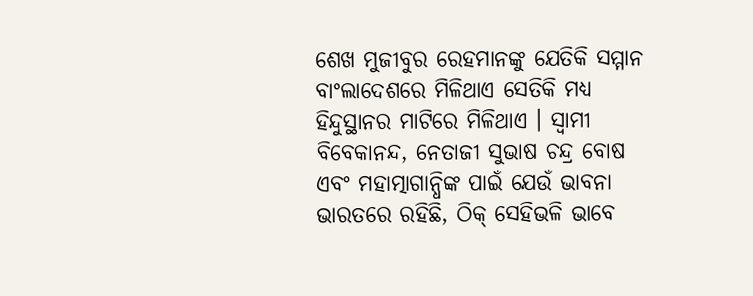ଶେଖ ମୁଜୀବୁର ରେହମାନଙ୍କୁ ଯେତିକି ସମ୍ମାନ ବାଂଲାଦେଶରେ ମିଳିଥାଏ ସେତିକି ମଧ୍ୟ ହିନ୍ଦୁସ୍ଥାନର ମାଟିରେ ମିଳିଥାଏ । ସ୍ୱାମୀ ବିବେକାନନ୍ଦ, ନେତାଜୀ ସୁଭାଷ ଚନ୍ଦ୍ର ବୋଷ ଏବଂ ମହାତ୍ମାଗାନ୍ଧିଙ୍କ ପାଇଁ ଯେଉଁ ଭାବନା ଭାରତରେ ରହିଛି, ଠିକ୍ ସେହିଭଳି ଭାବେ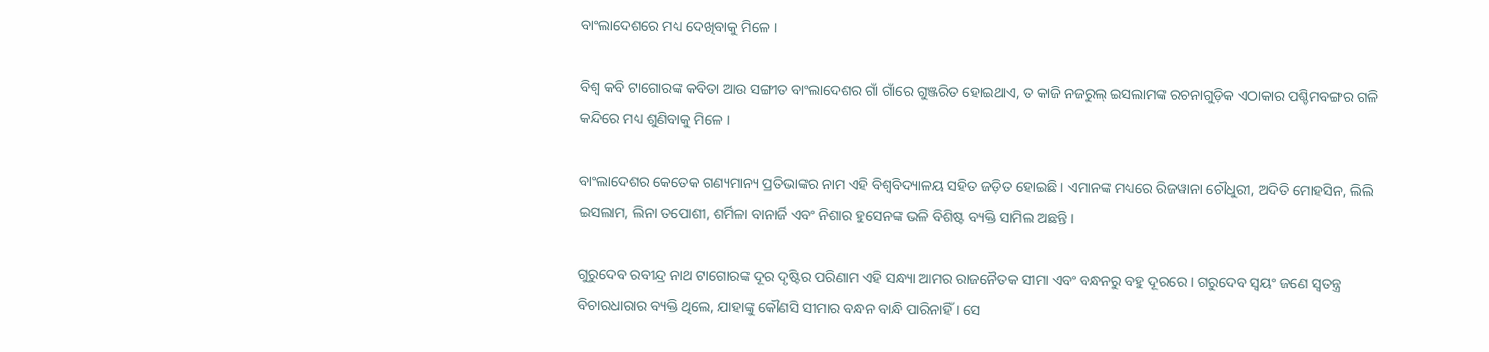ବାଂଲାଦେଶରେ ମଧ୍ୟ ଦେଖିବାକୁ ମିଳେ ।

ବିଶ୍ୱ କବି ଟାଗୋରଙ୍କ କବିତା ଆଉ ସଙ୍ଗୀତ ବାଂଲାଦେଶର ଗାଁ ଗାଁରେ ଗୁଞ୍ଜରିତ ହୋଇଥାଏ, ତ କାଜି ନଜରୁଲ୍ ଇସଲାମଙ୍କ ରଚନାଗୁଡ଼ିକ ଏଠାକାର ପଶ୍ଚିମବଙ୍ଗର ଗଳି କନ୍ଦିରେ ମଧ୍ୟ ଶୁଣିବାକୁ ମିଳେ ।

ବାଂଲାଦେଶର କେତେକ ଗଣ୍ୟମାନ୍ୟ ପ୍ରତିଭାଙ୍କର ନାମ ଏହି ବିଶ୍ୱବିଦ୍ୟାଳୟ ସହିତ ଜଡ଼ିତ ହୋଇଛି । ଏମାନଙ୍କ ମଧ୍ୟରେ ରିଜୱାନା ଚୌଧୁରୀ, ଅଦିତି ମୋହସିନ, ଲିଲି ଇସଲାମ, ଲିନା ତପୋଶୀ, ଶର୍ମିଳା ବାନାର୍ଜି ଏବଂ ନିଶାର ହୁସେନଙ୍କ ଭଳି ବିଶିଷ୍ଟ ବ୍ୟକ୍ତି ସାମିଲ ଅଛନ୍ତି ।

ଗୁରୁଦେବ ରବୀନ୍ଦ୍ର ନାଥ ଟାଗୋରଙ୍କ ଦୂର ଦୃଷ୍ଟିର ପରିଣାମ ଏହି ସନ୍ଧ୍ୟା ଆମର ରାଜନୈତକ ସୀମା ଏବଂ ବନ୍ଧନରୁ ବହୁ ଦୂରରେ । ଗରୁଦେବ ସ୍ୱୟଂ ଜଣେ ସ୍ୱତନ୍ତ୍ର ବିଚାରଧାରାର ବ୍ୟକ୍ତି ଥିଲେ, ଯାହାଙ୍କୁ କୌଣସି ସୀମାର ବନ୍ଧନ ବାନ୍ଧି ପାରିନାହିଁ । ସେ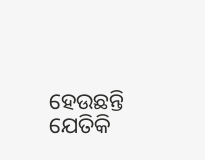ହେଉଛନ୍ତି ଯେତିକି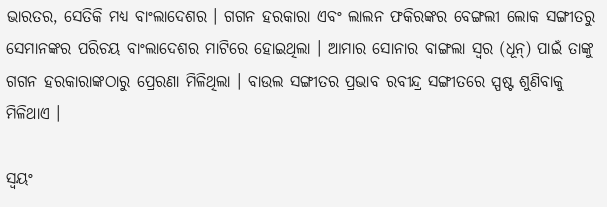ଭାରତର, ସେତିକି ମଧ୍ୟ ବାଂଲାଦେଶର । ଗଗନ ହରକାରା ଏବଂ ଲାଲନ ଫକିରଙ୍କର ବେଙ୍ଗଲୀ ଲୋକ ସଙ୍ଗୀତରୁ ସେମାନଙ୍କର ପରିଚୟ ବାଂଲାଦେଶର ମାଟିରେ ହୋଇଥିଲା । ଆମାର ସୋନାର ବାଙ୍ଗଲା ସ୍ୱର (ଧୂନ୍) ପାଇଁ ତାଙ୍କୁ ଗଗନ ହରକାରାଙ୍କଠାରୁ ପ୍ରେରଣା ମିଳିଥିଲା । ବାଉଲ ସଙ୍ଗୀତର ପ୍ରଭାବ ରବୀନ୍ଦ୍ର ସଙ୍ଗୀତରେ ସ୍ପଷ୍ଟ ଶୁଣିବାକୁ ମିଳିଥାଏ ।

ସ୍ୱୟଂ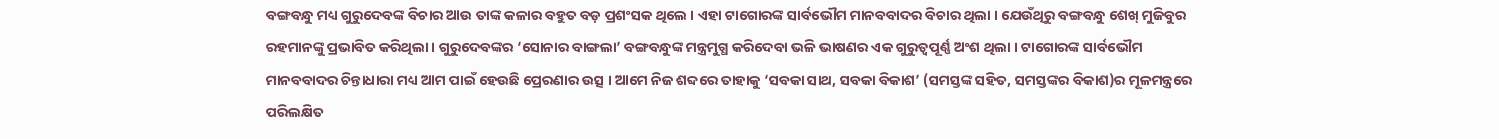ବଙ୍ଗବନ୍ଧୁ ମଧ୍ୟ ଗୁରୁଦେବଙ୍କ ବିଚାର ଆଉ ତାଙ୍କ କଳାର ବହୁତ ବଡ଼ ପ୍ରଶଂସକ ଥିଲେ । ଏହା ଟାଗୋରଙ୍କ ସାର୍ବଭୌମ ମାନବବାଦର ବିଚାର ଥିଲା । ଯେଉଁଥିରୁ ବଙ୍ଗବନ୍ଧୁ ଶେଖ୍ ମୁଜିବୁର ରହମାନଙ୍କୁ ପ୍ରଭାବିତ କରିଥିଲା । ଗୁରୁଦେବଙ୍କର ‘ସୋନାର ବାଙ୍ଗଲା’ ବଙ୍ଗବନ୍ଧୁଙ୍କ ମନ୍ତ୍ରମୁଗ୍ଧ କରିଦେବା ଭଳି ଭାଷଣର ଏକ ଗୁରୁତ୍ୱପୂର୍ଣ୍ଣ ଅଂଶ ଥିଲା । ଟାଗୋରଙ୍କ ସାର୍ବଭୌମ ମାନବବାଦର ଚିନ୍ତାଧାରା ମଧ୍ୟ ଆମ ପାଇଁ ହେଉଛି ପ୍ରେରଣାର ଉତ୍ସ । ଆମେ ନିଜ ଶବ୍ଦରେ ତାହାକୁ ‘ସବକା ସାଥ, ସବକା ବିକାଶ’ (ସମସ୍ତଙ୍କ ସହିତ, ସମସ୍ତଙ୍କର ବିକାଶ)ର ମୂଳମନ୍ତ୍ରରେ ପରିଲକ୍ଷିତ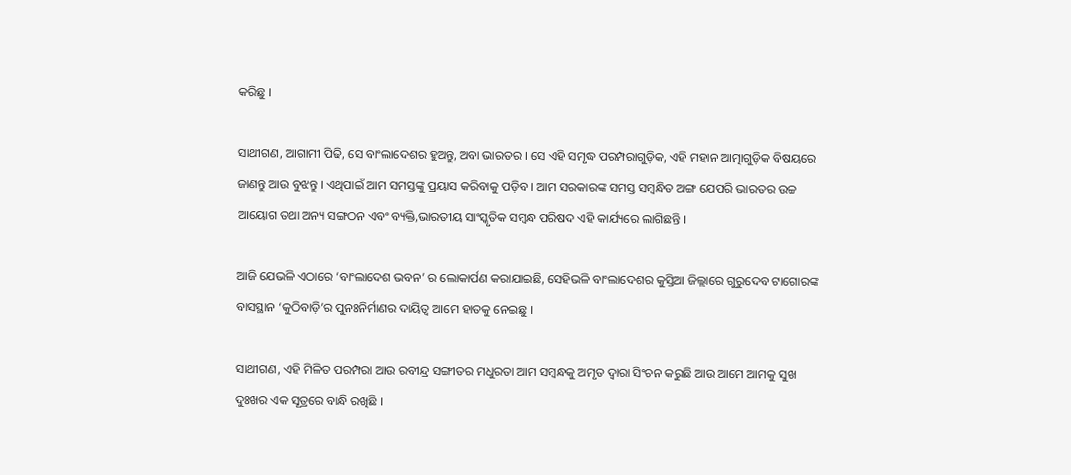କରିଛୁ ।

ସାଥୀଗଣ, ଆଗାମୀ ପିଢି, ସେ ବାଂଲାଦେଶର ହୁଅନ୍ତୁ, ଅବା ଭାରତର । ସେ ଏହି ସମୃଦ୍ଧ ପରମ୍ପରାଗୁଡ଼ିକ, ଏହି ମହାନ ଆତ୍ମାଗୁଡ଼ିକ ବିଷୟରେ ଜାଣନ୍ତୁ ଆଉ ବୁଝନ୍ତୁ । ଏଥିପାଇଁ ଆମ ସମସ୍ତଙ୍କୁ ପ୍ରୟାସ କରିବାକୁ ପଡ଼ିବ । ଆମ ସରକାରଙ୍କ ସମସ୍ତ ସମ୍ବନ୍ଧିତ ଅଙ୍ଗ ଯେପରି ଭାରତର ଉଚ୍ଚ ଆୟୋଗ ତଥା ଅନ୍ୟ ସଙ୍ଗଠନ ଏବଂ ବ୍ୟକ୍ତି,ଭାରତୀୟ ସାଂସ୍କୃତିକ ସମ୍ବନ୍ଧ ପରିଷଦ ଏହି କାର୍ଯ୍ୟରେ ଲାଗିଛନ୍ତି ।

ଆଜି ଯେଭଳି ଏଠାରେ ‘ବାଂଲାଦେଶ ଭବନ’ ର ଲୋକାର୍ପଣ କରାଯାଇଛି, ସେହିଭଳି ବାଂଲାଦେଶର କୁସ୍ତିଆ ଜିଲ୍ଲାରେ ଗୁରୁଦେବ ଟାଗୋରଙ୍କ ବାସସ୍ଥାନ ‘କୁଠିବାଡ଼ି’ର ପୁନଃନିର୍ମାଣର ଦାୟିତ୍ୱ ଆମେ ହାତକୁ ନେଇଛୁ ।

ସାଥୀଗଣ, ଏହି ମିଳିତ ପରମ୍ପରା ଆଉ ରବୀନ୍ଦ୍ର ସଙ୍ଗୀତର ମଧୁରତା ଆମ ସମ୍ବନ୍ଧକୁ ଅମୃତ ଦ୍ୱାରା ସିଂଚନ କରୁଛି ଆଉ ଆମେ ଆମକୁ ସୁଖ ଦୁଃଖର ଏକ ସୂତ୍ରରେ ବାନ୍ଧି ରଖିଛି ।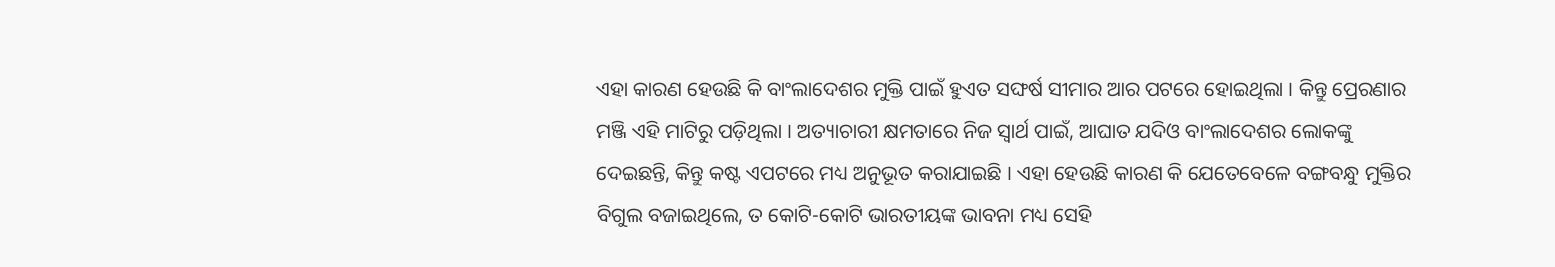ଏହା କାରଣ ହେଉଛି କି ବାଂଲାଦେଶର ମୁକ୍ତି ପାଇଁ ହୁଏତ ସଙ୍ଘର୍ଷ ସୀମାର ଆର ପଟରେ ହୋଇଥିଲା । କିନ୍ତୁ ପ୍ରେରଣାର ମଞ୍ଜି ଏହି ମାଟିରୁ ପଡ଼ିଥିଲା । ଅତ୍ୟାଚାରୀ କ୍ଷମତାରେ ନିଜ ସ୍ୱାର୍ଥ ପାଇଁ, ଆଘାତ ଯଦିଓ ବାଂଲାଦେଶର ଲୋକଙ୍କୁ ଦେଇଛନ୍ତି, କିନ୍ତୁ କଷ୍ଟ ଏପଟରେ ମଧ୍ୟ ଅନୁଭୂତ କରାଯାଇଛି । ଏହା ହେଉଛି କାରଣ କି ଯେତେବେଳେ ବଙ୍ଗବନ୍ଧୁ ମୁକ୍ତିର ବିଗୁଲ ବଜାଇଥିଲେ, ତ କୋଟି-କୋଟି ଭାରତୀୟଙ୍କ ଭାବନା ମଧ୍ୟ ସେହି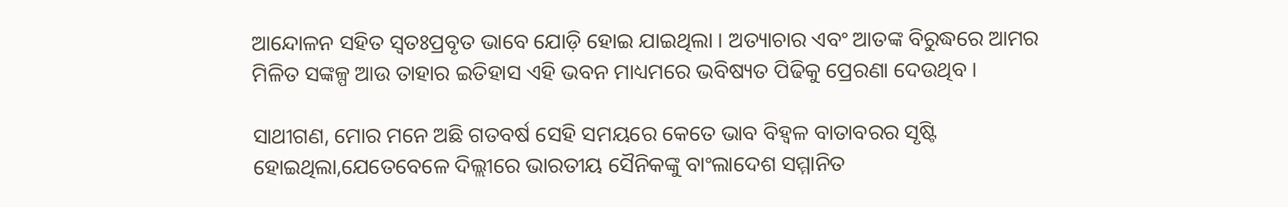ଆନ୍ଦୋଳନ ସହିତ ସ୍ୱତଃପ୍ରବୃତ ଭାବେ ଯୋଡ଼ି ହୋଇ ଯାଇଥିଲା । ଅତ୍ୟାଚାର ଏବଂ ଆତଙ୍କ ବିରୁଦ୍ଧରେ ଆମର ମିଳିତ ସଙ୍କଳ୍ପ ଆଉ ତାହାର ଇତିହାସ ଏହି ଭବନ ମାଧ୍ୟମରେ ଭବିଷ୍ୟତ ପିଢିକୁ ପ୍ରେରଣା ଦେଉଥିବ ।

ସାଥୀଗଣ, ମୋର ମନେ ଅଛି ଗତବର୍ଷ ସେହି ସମୟରେ କେତେ ଭାବ ବିହ୍ୱଳ ବାତାବରର ସୃଷ୍ଟି ହୋଇଥିଲା,ଯେତେବେଳେ ଦିଲ୍ଲୀରେ ଭାରତୀୟ ସୈନିକଙ୍କୁ ବାଂଲାଦେଶ ସମ୍ମାନିତ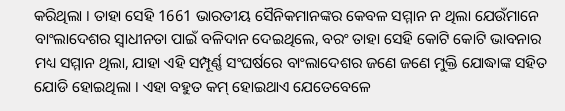କରିଥିଲା । ତାହା ସେହି 1661 ଭାରତୀୟ ସୈନିକମାନଙ୍କର କେବଳ ସମ୍ମାନ ନ ଥିଲା ଯେଉଁମାନେ ବାଂଲାଦେଶର ସ୍ୱାଧୀନତା ପାଇଁ ବଳିଦାନ ଦେଇଥିଲେ, ବରଂ ତାହା ସେହି କୋଟି କୋଟି ଭାବନାର ମଧ୍ୟ ସମ୍ମାନ ଥିଲା, ଯାହା ଏହି ସମ୍ପୂର୍ଣ୍ଣ ସଂଘର୍ଷରେ ବାଂଲାଦେଶର ଜଣେ ଜଣେ ମୁକ୍ତି ଯୋଦ୍ଧାଙ୍କ ସହିତ ଯୋଡି ହୋଇଥିଲା । ଏହା ବହୁତ କମ୍ ହୋଇଥାଏ ଯେତେବେଳେ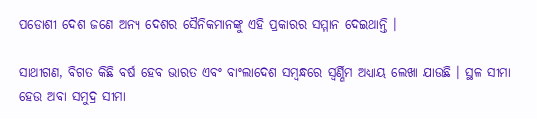ପଡୋଶୀ ଦେଶ ଜଣେ ଅନ୍ୟ ଦେଶର ସୈନିକମାନଙ୍କୁ ଏହି ପ୍ରକାରର ସମ୍ମାନ ଦେଇଥାନ୍ତି ।

ସାଥୀଗଣ, ବିଗତ କିଛି ବର୍ଷ ହେବ ଭାରତ ଏବଂ ବାଂଲାଦେଶ ସମ୍ବନ୍ଧରେ ସ୍ଵର୍ଣ୍ଣିମ ଅଧ୍ୟାୟ ଲେଖା ଯାଉଛି । ସ୍ଥଳ ସୀମା ହେଉ ଅବା ସମୁଦ୍ର ସୀମା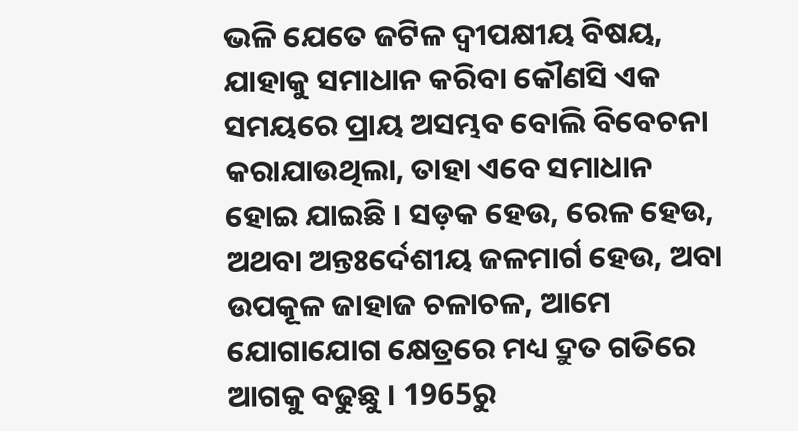ଭଳି ଯେତେ ଜଟିଳ ଦ୍ୱୀପକ୍ଷୀୟ ବିଷୟ, ଯାହାକୁ ସମାଧାନ କରିବା କୌଣସି ଏକ ସମୟରେ ପ୍ରାୟ ଅସମ୍ଭବ ବୋଲି ବିବେଚନା କରାଯାଉଥିଲା, ତାହା ଏବେ ସମାଧାନ ହୋଇ ଯାଇଛି । ସଡ଼କ ହେଉ, ରେଳ ହେଉ, ଅଥବା ଅନ୍ତଃର୍ଦେଶୀୟ ଜଳମାର୍ଗ ହେଉ, ଅବା ଉପକୂଳ ଜାହାଜ ଚଳାଚଳ, ଆମେ ଯୋଗାଯୋଗ କ୍ଷେତ୍ରରେ ମଧ୍ୟ ଦ୍ରୁତ ଗତିରେ ଆଗକୁ ବଢୁଛୁ । 1965ରୁ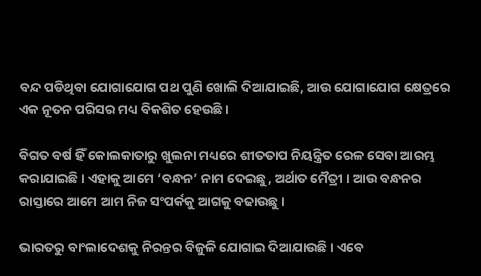ବନ୍ଦ ପଡିଥିବା ଯୋଗାଯୋଗ ପଥ ପୁଣି ଖୋଲି ଦିଆଯାଇଛି, ଆଉ ଯୋଗାଯୋଗ କ୍ଷେତ୍ରରେ ଏକ ନୂତନ ପରିସର ମଧ୍ୟ ବିକଶିତ ହେଉଛି ।

ବିଗତ ବର୍ଷ ହିଁ କୋଲକାତାରୁ ଖୁଲନା ମଧ୍ୟରେ ଶୀତତାପ ନିୟନ୍ତ୍ରିତ ରେଳ ସେବା ଆରମ୍ଭ କରାଯାଇଛି । ଏହାକୁ ଆମେ ‘ବନ୍ଧନ’ ନାମ ଦେଇଛୁ, ଅର୍ଥାତ ମୈତ୍ରୀ । ଆଉ ବନ୍ଧନର ରାସ୍ତାରେ ଆମେ ଆମ ନିଜ ସଂପର୍କକୁ ଆଗକୁ ବଢାଉଛୁ ।

ଭାରତରୁ ବାଂଲାଦେଶକୁ ନିରନ୍ତର ବିଜୁଳି ଯୋଗାଇ ଦିଆଯାଉଛି । ଏବେ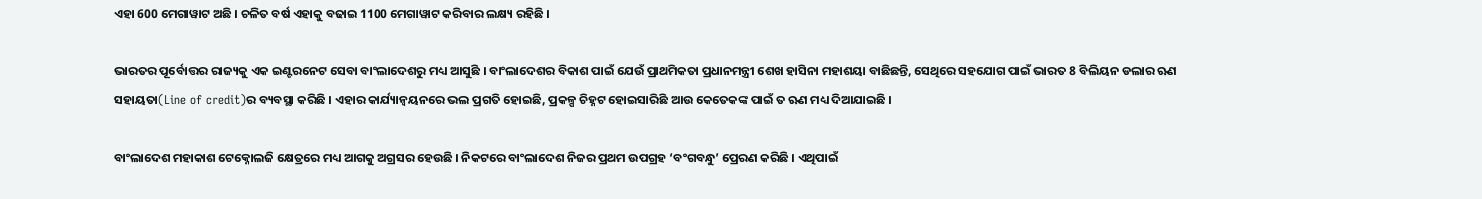ଏହା 600 ମେଗାୱାଟ ଅଛି । ଚଳିତ ବର୍ଷ ଏହାକୁ ବଢାଇ 1100 ମେଗାୱାଟ କରିବାର ଲକ୍ଷ୍ୟ ରହିଛି ।

ଭାରତର ପୂର୍ବୋତ୍ତର ରାଜ୍ୟକୁ ଏକ ଇଣ୍ଟରନେଟ ସେବା ବାଂଲାଦେଶରୁ ମଧ୍ୟ ଆସୁଛି । ବାଂଲାଦେଶର ବିକାଶ ପାଇଁ ଯେଉଁ ପ୍ରାଥମିକତା ପ୍ରଧାନମନ୍ତ୍ରୀ ଶେଖ ହାସିନା ମହାଶୟା ବାଛିଛନ୍ତି, ସେଥିରେ ସହଯୋଗ ପାଇଁ ଭାରତ 8 ବିଲିୟନ ଡଲାର ଋଣ ସହାୟତା(Line of credit)ର ବ୍ୟବସ୍ଥା କରିଛି । ଏହାର କାର୍ଯ୍ୟାନ୍ୱୟନରେ ଭଲ ପ୍ରଗତି ହୋଇଛି, ପ୍ରକଳ୍ପ ଚିହ୍ନଟ ହୋଇସାରିଛି ଆଉ କେତେକଙ୍କ ପାଇଁ ତ ଋଣ ମଧ୍ୟ ଦିଆଯାଇଛି ।

ବାଂଲାଦେଶ ମହାକାଶ ଟେକ୍ନୋଲଜି କ୍ଷେତ୍ରରେ ମଧ୍ୟ ଆଗକୁ ଅଗ୍ରସର ହେଉଛି । ନିକଟରେ ବାଂଲାଦେଶ ନିଜର ପ୍ରଥମ ଉପଗ୍ରହ ‘ବଂଗବନ୍ଧୁ’ ପ୍ରେରଣ କରିଛି । ଏଥିପାଇଁ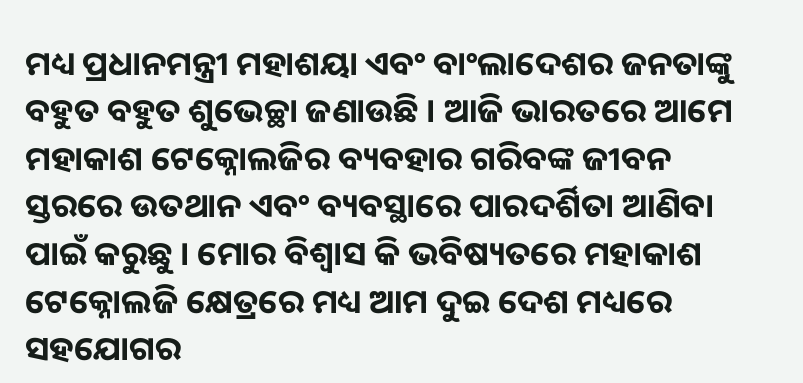ମଧ୍ୟ ପ୍ରଧାନମନ୍ତ୍ରୀ ମହାଶୟା ଏବଂ ବାଂଲାଦେଶର ଜନତାଙ୍କୁ ବହୁତ ବହୁତ ଶୁଭେଚ୍ଛା ଜଣାଉଛି । ଆଜି ଭାରତରେ ଆମେ ମହାକାଶ ଟେକ୍ନୋଲଜିର ବ୍ୟବହାର ଗରିବଙ୍କ ଜୀବନ ସ୍ତରରେ ଉତଥାନ ଏବଂ ବ୍ୟବସ୍ଥାରେ ପାରଦର୍ଶିତା ଆଣିବା ପାଇଁ କରୁଛୁ । ମୋର ବିଶ୍ୱାସ କି ଭବିଷ୍ୟତରେ ମହାକାଶ ଟେକ୍ନୋଲଜି କ୍ଷେତ୍ରରେ ମଧ୍ୟ ଆମ ଦୁଇ ଦେଶ ମଧ୍ୟରେ ସହଯୋଗର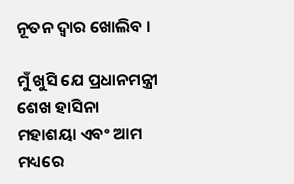ନୂତନ ଦ୍ୱାର ଖୋଲିବ ।

ମୁଁ ଖୁସି ଯେ ପ୍ରଧାନମନ୍ତ୍ରୀ ଶେଖ ହାସିନା ମହାଶୟା ଏବଂ ଆମ ମଧ୍ୟରେ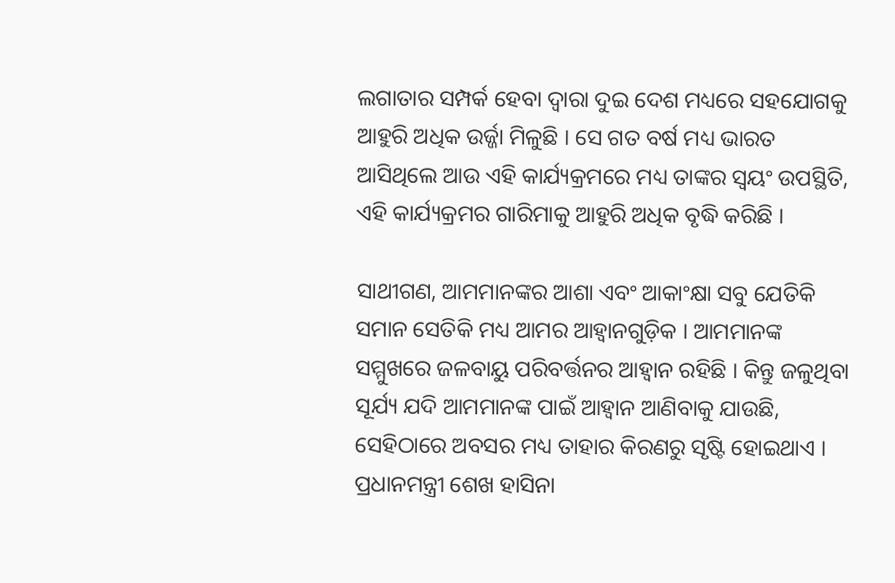ଲଗାତାର ସମ୍ପର୍କ ହେବା ଦ୍ୱାରା ଦୁଇ ଦେଶ ମଧ୍ୟରେ ସହଯୋଗକୁ ଆହୁରି ଅଧିକ ଉର୍ଜ୍ଜା ମିଳୁଛି । ସେ ଗତ ବର୍ଷ ମଧ୍ୟ ଭାରତ ଆସିଥିଲେ ଆଉ ଏହି କାର୍ଯ୍ୟକ୍ରମରେ ମଧ୍ୟ ତାଙ୍କର ସ୍ୱୟଂ ଉପସ୍ଥିତି, ଏହି କାର୍ଯ୍ୟକ୍ରମର ଗାରିମାକୁ ଆହୁରି ଅଧିକ ବୃଦ୍ଧି କରିଛି ।

ସାଥୀଗଣ, ଆମମାନଙ୍କର ଆଶା ଏବଂ ଆକାଂକ୍ଷା ସବୁ ଯେତିକି ସମାନ ସେତିକି ମଧ୍ୟ ଆମର ଆହ୍ୱାନଗୁଡ଼ିକ । ଆମମାନଙ୍କ ସମ୍ମୁଖରେ ଜଳବାୟୁ ପରିବର୍ତ୍ତନର ଆହ୍ୱାନ ରହିଛି । କିନ୍ତୁ ଜଳୁଥିବା ସୂର୍ଯ୍ୟ ଯଦି ଆମମାନଙ୍କ ପାଇଁ ଆହ୍ୱାନ ଆଣିବାକୁ ଯାଉଛି, ସେହିଠାରେ ଅବସର ମଧ୍ୟ ତାହାର କିରଣରୁ ସୃଷ୍ଟି ହୋଇଥାଏ । ପ୍ରଧାନମନ୍ତ୍ରୀ ଶେଖ ହାସିନା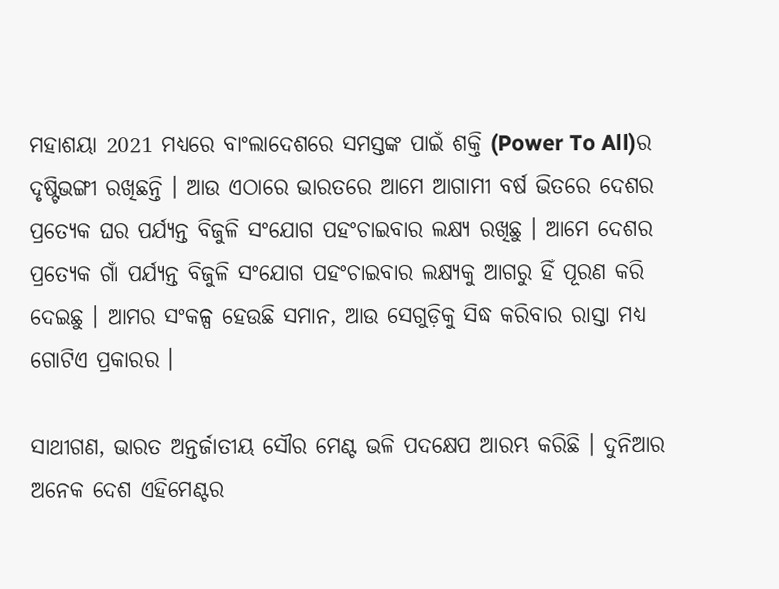ମହାଶୟା 2021 ମଧ୍ୟରେ ବାଂଲାଦେଶରେ ସମସ୍ତଙ୍କ ପାଇଁ ଶକ୍ତି (Power To All)ର ଦୃଷ୍ଟିଭଙ୍ଗୀ ରଖିଛନ୍ତି । ଆଉ ଏଠାରେ ଭାରତରେ ଆମେ ଆଗାମୀ ବର୍ଷ ଭିତରେ ଦେଶର ପ୍ରତ୍ୟେକ ଘର ପର୍ଯ୍ୟନ୍ତ ବିଜୁଳି ସଂଯୋଗ ପହଂଚାଇବାର ଲକ୍ଷ୍ୟ ରଖିଛୁ । ଆମେ ଦେଶର ପ୍ରତ୍ୟେକ ଗାଁ ପର୍ଯ୍ୟନ୍ତ ବିଜୁଳି ସଂଯୋଗ ପହଂଚାଇବାର ଲକ୍ଷ୍ୟକୁ ଆଗରୁ ହିଁ ପୂରଣ କରି ଦେଇଛୁ । ଆମର ସଂକଳ୍ପ ହେଉଛି ସମାନ, ଆଉ ସେଗୁଡ଼ିକୁ ସିଦ୍ଧ କରିବାର ରାସ୍ତା ମଧ୍ୟ ଗୋଟିଏ ପ୍ରକାରର ।

ସାଥୀଗଣ, ଭାରତ ଅନ୍ତର୍ଜାତୀୟ ସୌର ମେଣ୍ଟ ଭଳି ପଦକ୍ଷେପ ଆରମ୍ଭ କରିଛି । ଦୁନିଆର ଅନେକ ଦେଶ ଏହିମେଣ୍ଟର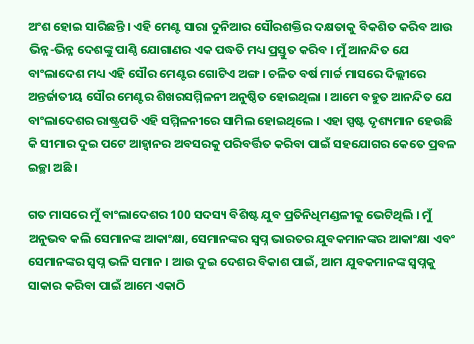ଅଂଶ ହୋଇ ସାରିଛନ୍ତି । ଏହି ମେଣ୍ଟ ସାରା ଦୁନିଆର ସୌରଶକ୍ତିର ଦକ୍ଷତାକୁ ବିକଶିତ କରିବ ଆଉ ଭିନ୍ନ-ଭିନ୍ନ ଦେଶଙ୍କୁ ପାଣ୍ଠି ଯୋଗାଣର ଏକ ପଦ୍ଧତି ମଧ୍ୟ ପ୍ରସ୍ତୁତ କରିବ । ମୁଁ ଆନନ୍ଦିତ ଯେ ବାଂଲାଦେଶ ମଧ୍ୟ ଏହି ସୌର ମେଣ୍ଟର ଗୋଟିଏ ଅଙ୍ଗ । ଚଳିତ ବର୍ଷ ମାର୍ଚ୍ଚ ମାସରେ ଦିଲ୍ଲୀରେ ଅନ୍ତର୍ଜାତୀୟ ସୌର ମେଣ୍ଟର ଶିଖରସମ୍ମିଳନୀ ଅନୁଷ୍ଠିତ ହୋଇଥିଲା । ଆମେ ବହୁତ ଆନନ୍ଦିତ ଯେ ବାଂଲାଦେଶର ରାଷ୍ଟ୍ରପତି ଏହି ସମ୍ମିଳନୀରେ ସାମିଲ ହୋଇଥିଲେ । ଏହା ସ୍ପଷ୍ଟ ଦୃଶ୍ୟମାନ ହେଉଛି କି ସୀମାର ଦୁଇ ପଟେ ଆହ୍ୱାନର ଅବସରକୁ ପରିବର୍ତ୍ତିତ କରିବା ପାଇଁ ସହଯୋଗର କେତେ ପ୍ରବଳ ଇଚ୍ଛା ଅଛି ।

ଗତ ମାସରେ ମୁଁ ବାଂଲାଦେଶର 100 ସଦସ୍ୟ ବିଶିଷ୍ଟ ଯୁବ ପ୍ରତିନିଧିମଣ୍ଡଳୀକୁ ଭେଟିଥିଲି । ମୁଁ ଅନୁଭବ କଲି ସେମାନଙ୍କ ଆକାଂକ୍ଷା, ସେମାନଙ୍କର ସ୍ୱପ୍ନ ଭାରତର ଯୁବକମାନଙ୍କର ଆକାଂକ୍ଷା ଏବଂ ସେମାନଙ୍କର ସ୍ୱପ୍ନ ଭଳି ସମାନ । ଆଉ ଦୁଇ ଦେଶର ବିକାଶ ପାଇଁ, ଆମ ଯୁବକମାନଙ୍କ ସ୍ୱପ୍ନକୁ ସାକାର କରିବା ପାଇଁ ଆମେ ଏକାଠି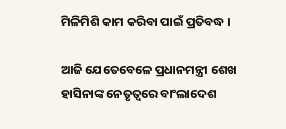ମିଳିମିଶି କାମ କରିବା ପାଇଁ ପ୍ରତିବଦ୍ଧ ।

ଆଜି ଯେତେବେଳେ ପ୍ରଧାନମନ୍ତ୍ରୀ ଶେଖ ହାସିନାଙ୍କ ନେତୃତ୍ୱରେ ବାଂଲାଦେଶ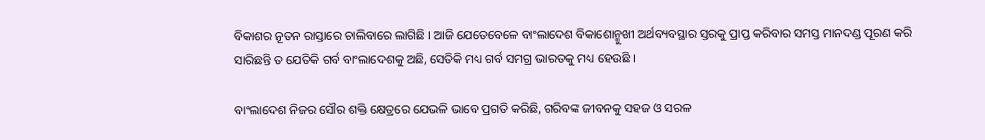ବିକାଶର ନୂତନ ରାସ୍ତାରେ ଚାଲିବାରେ ଲାଗିଛି । ଆଜି ଯେତେବେଳେ ବାଂଲାଦେଶ ବିକାଶୋନ୍ମୁଖୀ ଅର୍ଥବ୍ୟବସ୍ଥାର ସ୍ତରକୁ ପ୍ରାପ୍ତ କରିବାର ସମସ୍ତ ମାନଦଣ୍ଡ ପୂରଣ କରି ସାରିଛନ୍ତି ତ ଯେତିକି ଗର୍ବ ବାଂଲାଦେଶକୁ ଅଛି, ସେତିକି ମଧ୍ୟ ଗର୍ବ ସମଗ୍ର ଭାରତକୁ ମଧ୍ୟ ହେଉଛି ।

ବାଂଲାଦେଶ ନିଜର ସୌର ଶକ୍ତି କ୍ଷେତ୍ରରେ ଯେଭଳି ଭାବେ ପ୍ରଗତି କରିଛି, ଗରିବଙ୍କ ଜୀବନକୁ ସହଜ ଓ ସରଳ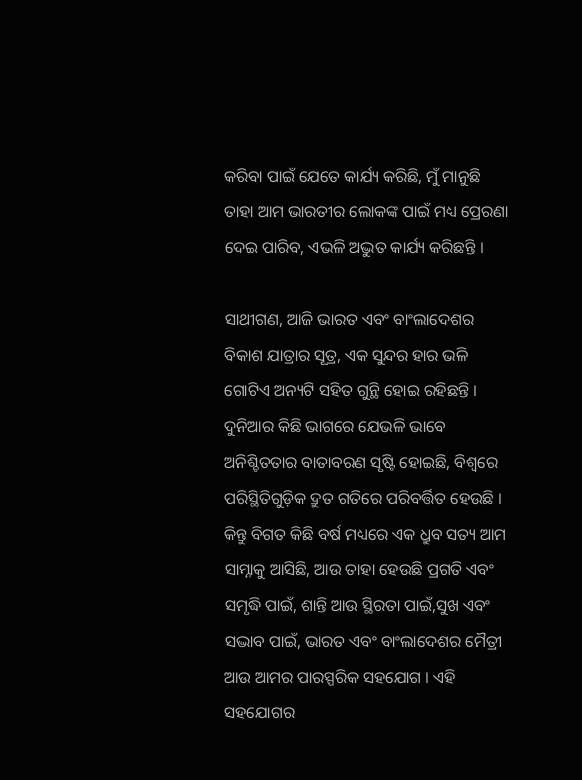କରିବା ପାଇଁ ଯେତେ କାର୍ଯ୍ୟ କରିଛି, ମୁଁ ମାନୁଛି ତାହା ଆମ ଭାରତୀର ଲୋକଙ୍କ ପାଇଁ ମଧ୍ୟ ପ୍ରେରଣା ଦେଇ ପାରିବ, ଏଭଳି ଅଦ୍ଭୁତ କାର୍ଯ୍ୟ କରିଛନ୍ତି ।

ସାଥୀଗଣ, ଆଜି ଭାରତ ଏବଂ ବାଂଲାଦେଶର ବିକାଶ ଯାତ୍ରାର ସୂତ୍ର, ଏକ ସୁନ୍ଦର ହାର ଭଳି ଗୋଟିଏ ଅନ୍ୟଟି ସହିତ ଗୁନ୍ଥି ହୋଇ ରହିଛନ୍ତି । ଦୁନିଆର କିଛି ଭାଗରେ ଯେଭଳି ଭାବେ ଅନିଶ୍ଚିତତାର ବାତାବରଣ ସୃଷ୍ଟି ହୋଇଛି, ବିଶ୍ୱରେ ପରିସ୍ଥିତିଗୁଡ଼ିକ ଦ୍ରୁତ ଗତିରେ ପରିବର୍ତ୍ତିତ ହେଉଛି । କିନ୍ତୁ ବିଗତ କିଛି ବର୍ଷ ମଧ୍ୟରେ ଏକ ଧ୍ରୁବ ସତ୍ୟ ଆମ ସାମ୍ନାକୁ ଆସିଛି, ଆଉ ତାହା ହେଉଛି ପ୍ରଗତି ଏବଂ ସମୃଦ୍ଧି ପାଇଁ, ଶାନ୍ତି ଆଉ ସ୍ଥିରତା ପାଇଁ,ସୁଖ ଏବଂ ସଦ୍ଭାବ ପାଇଁ, ଭାରତ ଏବଂ ବାଂଲାଦେଶର ମୈତ୍ରୀ ଆଉ ଆମର ପାରସ୍ପରିକ ସହଯୋଗ । ଏହି ସହଯୋଗର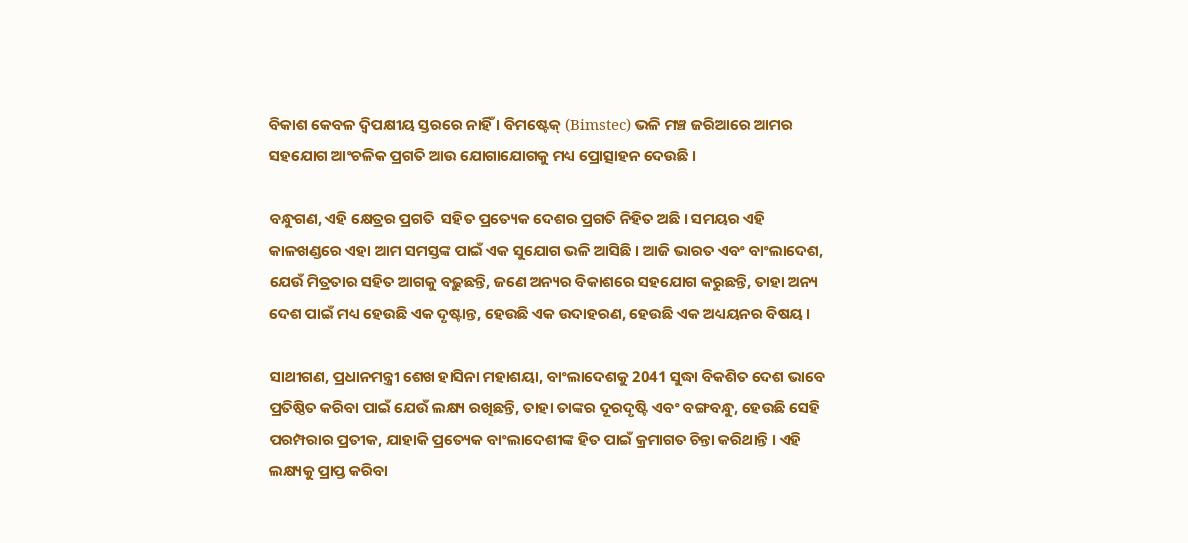ବିକାଶ କେବଳ ଦ୍ୱିପକ୍ଷୀୟ ସ୍ତରରେ ନାହିଁ । ବିମଷ୍ଟେକ୍ (Bimstec) ଭଳି ମଞ୍ଚ ଜରିଆରେ ଆମର ସହଯୋଗ ଆଂଚଳିକ ପ୍ରଗତି ଆଉ ଯୋଗାଯୋଗକୁ ମଧ୍ୟ ପ୍ରୋତ୍ସାହନ ଦେଉଛି ।

ବନ୍ଧୁଗଣ, ଏହି କ୍ଷେତ୍ରର ପ୍ରଗତି  ସହିତ ପ୍ରତ୍ୟେକ ଦେଶର ପ୍ରଗତି ନିହିତ ଅଛି । ସମୟର ଏହି କାଳଖଣ୍ଡରେ ଏହା ଆମ ସମସ୍ତଙ୍କ ପାଇଁ ଏକ ସୁଯୋଗ ଭଳି ଆସିଛି । ଆଜି ଭାରତ ଏବଂ ବାଂଲାଦେଶ, ଯେଉଁ ମିତ୍ରତାର ସହିତ ଆଗକୁ ବଢ଼ୁଛନ୍ତି, ଜଣେ ଅନ୍ୟର ବିକାଶରେ ସହଯୋଗ କରୁଛନ୍ତି, ତାହା ଅନ୍ୟ ଦେଶ ପାଇଁ ମଧ୍ୟ ହେଉଛି ଏକ ଦୃଷ୍ଟାନ୍ତ, ହେଉଛି ଏକ ଉଦାହରଣ, ହେଉଛି ଏକ ଅଧ୍ୟୟନର ବିଷୟ ।

ସାଥୀଗଣ, ପ୍ରଧାନମନ୍ତ୍ରୀ ଶେଖ ହାସିନା ମହାଶୟା, ବାଂଲାଦେଶକୁ 2041 ସୁଦ୍ଧା ବିକଶିତ ଦେଶ ଭାବେ ପ୍ରତିଷ୍ଠିତ କରିବା ପାଇଁ ଯେଉଁ ଲକ୍ଷ୍ୟ ରଖିଛନ୍ତି, ତାହା ତାଙ୍କର ଦୂରଦୃଷ୍ଟି ଏବଂ ବଙ୍ଗବନ୍ଧୁ, ହେଉଛି ସେହି ପରମ୍ପରାର ପ୍ରତୀକ, ଯାହାକି ପ୍ରତ୍ୟେକ ବାଂଲାଦେଶୀଙ୍କ ହିତ ପାଇଁ କ୍ରମାଗତ ଚିନ୍ତା କରିଥାନ୍ତି । ଏହି ଲକ୍ଷ୍ୟକୁ ପ୍ରାପ୍ତ କରିବା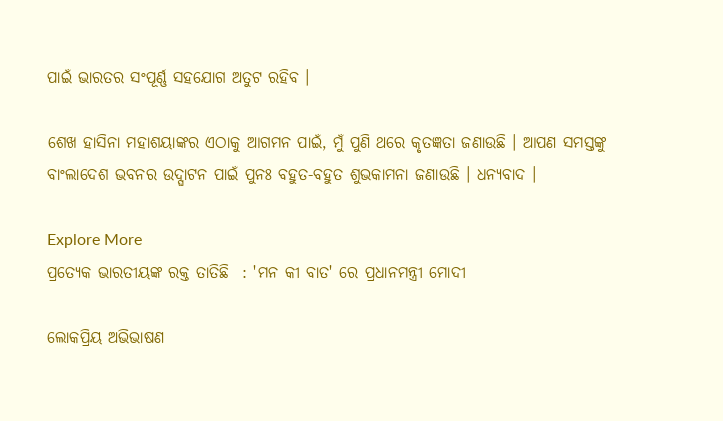ପାଇଁ ଭାରତର ସଂପୂର୍ଣ୍ଣ ସହଯୋଗ ଅତୁଟ ରହିବ ।

ଶେଖ ହାସିନା ମହାଶୟାଙ୍କର ଏଠାକୁ ଆଗମନ ପାଇଁ, ମୁଁ ପୁଣି ଥରେ କୃତଜ୍ଞତା ଜଣାଉଛି । ଆପଣ ସମସ୍ତଙ୍କୁ ବାଂଲାଦେଶ ଭବନର ଉଦ୍ଘାଟନ ପାଇଁ ପୁନଃ ବହୁତ-ବହୁତ ଶୁଭକାମନା ଜଣାଉଛି । ଧନ୍ୟବାଦ ।

Explore More
ପ୍ରତ୍ୟେକ ଭାରତୀୟଙ୍କ ରକ୍ତ ତାତିଛି  : 'ମନ କୀ ବାତ' ରେ ପ୍ରଧାନମନ୍ତ୍ରୀ ମୋଦୀ

ଲୋକପ୍ରିୟ ଅଭିଭାଷଣ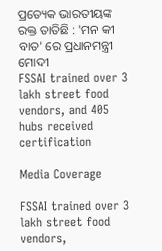ପ୍ରତ୍ୟେକ ଭାରତୀୟଙ୍କ ରକ୍ତ ତାତିଛି : 'ମନ କୀ ବାତ' ରେ ପ୍ରଧାନମନ୍ତ୍ରୀ ମୋଦୀ
FSSAI trained over 3 lakh street food vendors, and 405 hubs received certification

Media Coverage

FSSAI trained over 3 lakh street food vendors,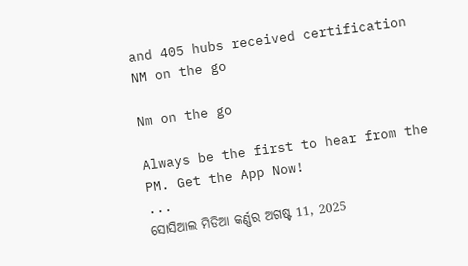and 405 hubs received certification
NM on the go

Nm on the go

Always be the first to hear from the PM. Get the App Now!
...
ସୋସିଆଲ ମିଡିଆ କର୍ଣ୍ଣର ଅଗଷ୍ଟ 11, 2025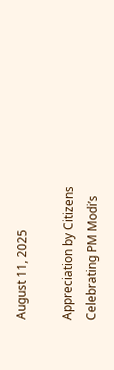August 11, 2025

Appreciation by Citizens Celebrating PM Modi’s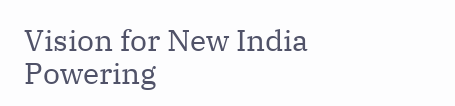Vision for New India Powering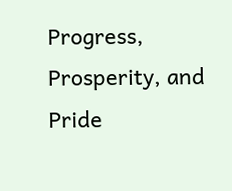Progress, Prosperity, and Pride